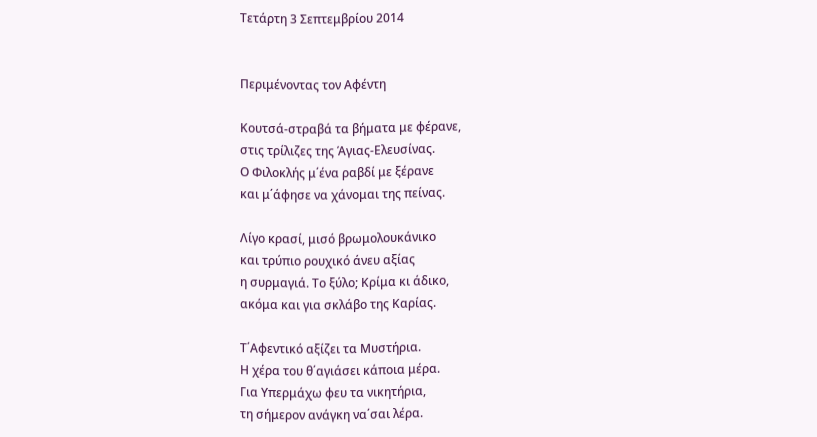Τετάρτη 3 Σεπτεμβρίου 2014


Περιμένοντας τον Αφέντη

Κουτσά-στραβά τα βήματα με φέρανε,
στις τρίλιζες της Άγιας-Ελευσίνας.
Ο Φιλοκλής μ΄ένα ραβδί με ξέρανε
και μ΄άφησε να χάνομαι της πείνας.

Λίγο κρασί, μισό βρωμολουκάνικο
και τρύπιο ρουχικό άνευ αξίας
η συρμαγιά. Το ξύλο; Κρίμα κι άδικο,
ακόμα και για σκλάβο της Καρίας.

Τ΄Αφεντικό αξίζει τα Μυστήρια.
Η χέρα του θ΄αγιάσει κάποια μέρα.
Για Υπερμάχω φευ τα νικητήρια,
τη σήμερον ανάγκη να΄σαι λέρα.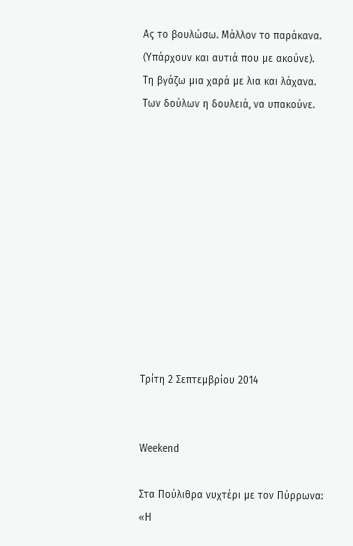Ας το βουλώσω. Μάλλον το παράκανα.
(Υπάρχουν και αυτιά που με ακούνε).
Τη βγάζω μια χαρά με λια και λάχανα.
Των δούλων η δουλειά, να υπακούνε.











Τρίτη 2 Σεπτεμβρίου 2014


Weekend

Στα Πούλιθρα νυχτέρι με τον Πύρρωνα:
«Η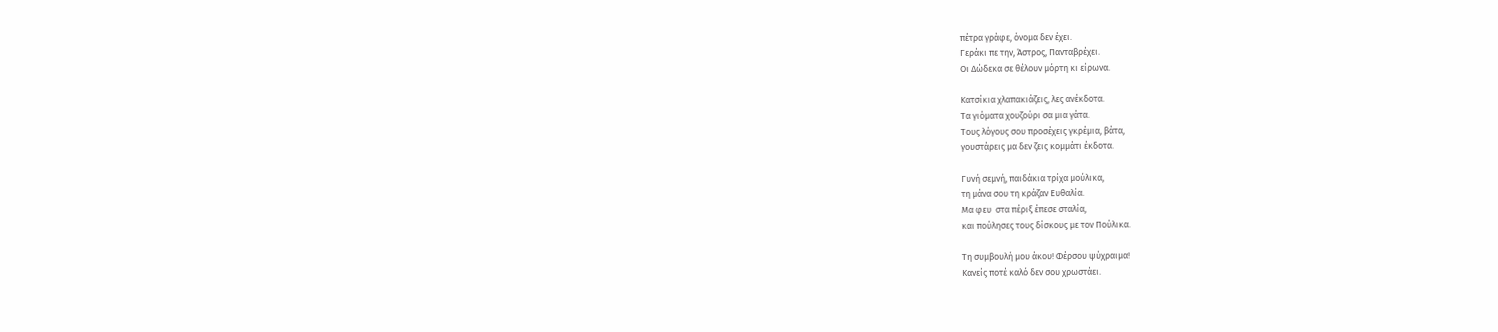πέτρα γράφε, όνομα δεν έχει.
Γεράκι πε την, Άστρος, Πανταβρέχει.
Οι Δώδεκα σε θέλουν μόρτη κι είρωνα.

Κατσίκια χλαπακιάζεις, λες ανέκδοτα.
Τα γιόματα χουζούρι σα μια γάτα.
Τους λόγους σου προσέχεις γκρέμια, βάτα,
γουστάρεις μα δεν ζεις κομμάτι έκδοτα.

Γυνή σεμνή, παιδάκια τρίχα μούλικα,
τη μάνα σου τη κράζαν Ευθαλία.
Μα φευ  στα πέριξ έπεσε σταλία,
και πούλησες τους δίσκους με τον Πούλικα.

Τη συμβουλή μου άκου! Φέρσου ψύχραιμα!
Κανείς ποτέ καλό δεν σου χρωστάει.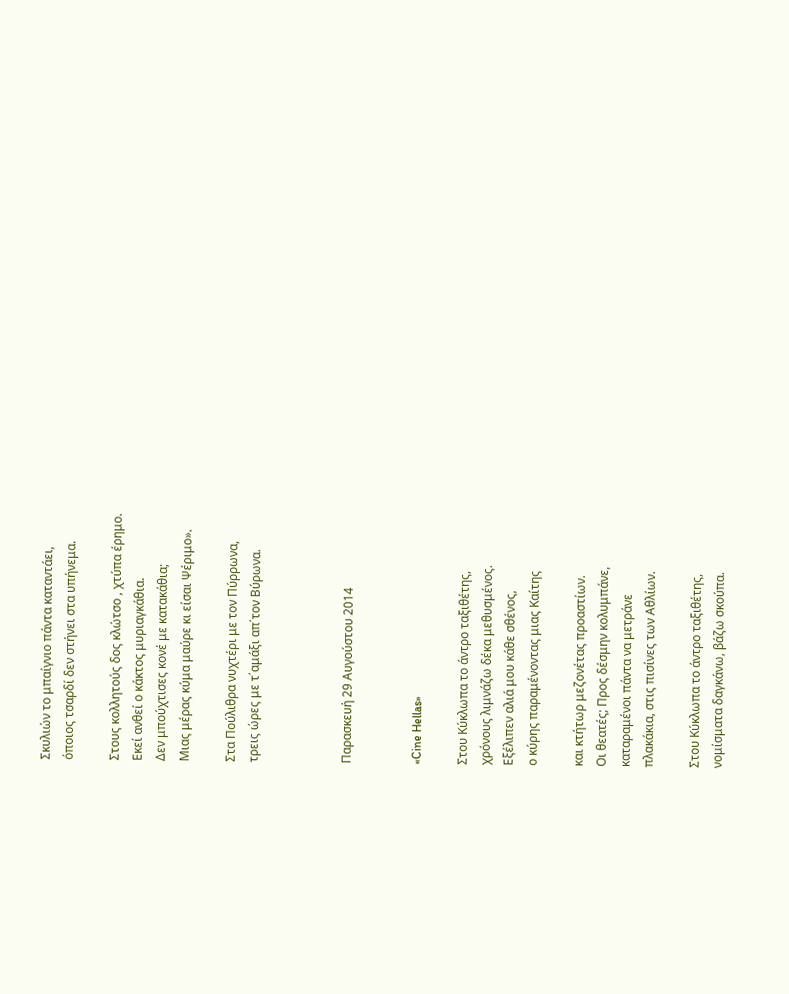Σκυλιών το μπαίγνιο πάντα καταντάει,
όποιος τσαρδί δεν στήνει στα υπήνεμα.

Στους κολλητούς δος κλώτσο , χτύπα έρημο.
Εκεί ανθεί ο κάκτος μυριαγκάθια.
Δεν μπούχτισες κονέ με κατακάθια;
Μιας μέρας κύμα μαύρε κι είσαι Ψέριμο».

Στα Πούλιθρα νυχτέρι με τον Πύρρωνα,
τρεις ώρες με τ΄αμάξι απ΄τον Βύρωνα.



Παρασκευή 29 Αυγούστου 2014


«Cine Hellas»

Στου Κύκλωπα το άντρο ταξιθέτης,
χρόνους λιμνάζω δέκα μεθυσμένος.
Εξέλιπεν αλιά μου κάθε σθένος,
ο κύρης παραμένοντας μιας Καίτης

και κτήτωρ μεζονέτας προαστίων.
Οι θεατές; Προς δέσμην κολυμπάνε,
καταραμένοι πάντα να μετράνε
πλακάκια, στις πισίνες των Αθλίων.

Στου Κύκλωπα το άντρο ταξιθέτης,
νομίσματα δαγκάνω, βάζω σκούπα.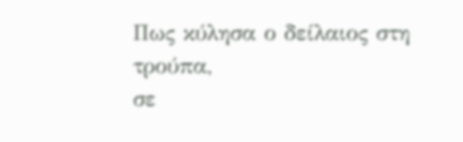Πως κύλησα ο δείλαιος στη τρούπα,
σε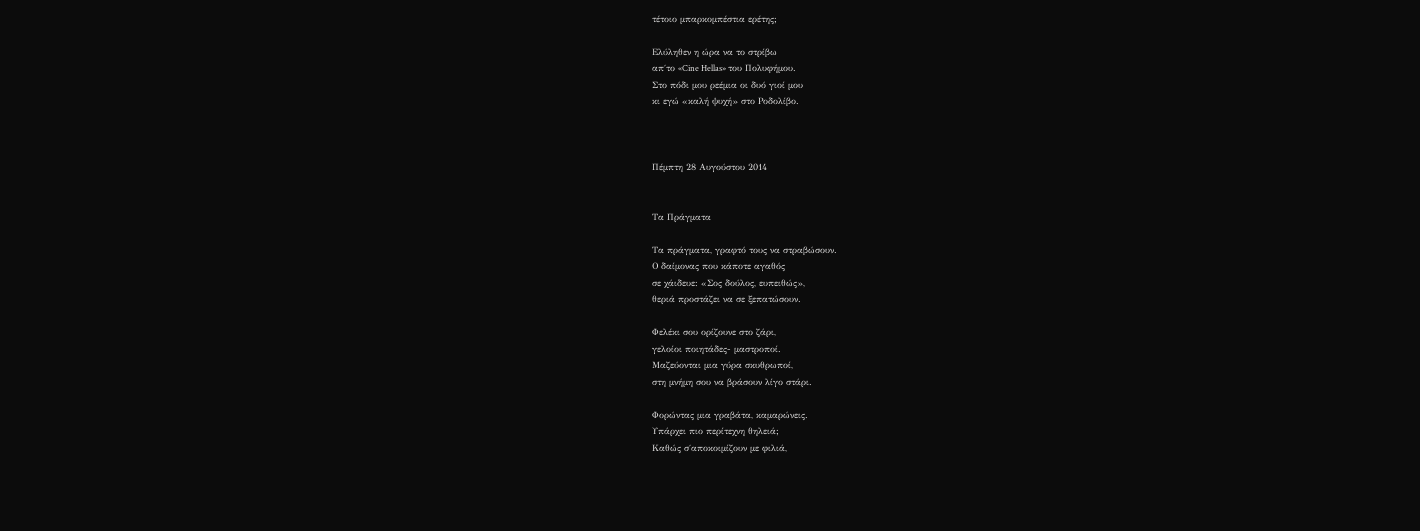τέτοιο μπαρκομπέστια ερέτης;

Ελύληθεν η ώρα να το στρίβω
απ΄το «Cine Hellas» του Πολυφήμου.
Στο πόδι μου ρεέμια οι δυό γιοί μου
κι εγώ «καλή ψυχή» στο Ροδολίβο.



Πέμπτη 28 Αυγούστου 2014


Τα Πράγματα

Τα πράγματα, γραφτό τους να στραβώσουν.
Ο δαίμονας που κάποτε αγαθός
σε χάιδευε: «Σος δούλος, ευπειθώς»,
θεριά προστάζει να σε ξεπατώσουν.

Φελέκι σου ορίζουνε στο ζάρι,
γελοίοι ποιητάδες- μαστροποί.
Μαζεύονται μια γύρα σκυθρωποί,
στη μνήμη σου να βράσουν λίγο στάρι.

Φορώντας μια γραβάτα, καμαρώνεις.
Υπάρχει πιο περίτεχνη θηλειά;
Καθώς σ΄αποκοιμίζουν με φιλιά,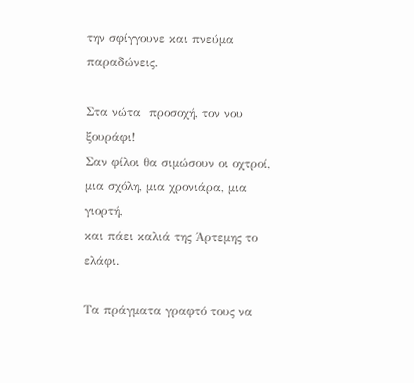την σφίγγουνε και πνεύμα παραδώνεις.

Στα νώτα  προσοχή, τον νου ξουράφι!
Σαν φίλοι θα σιμώσουν οι οχτροί,
μια σχόλη, μια χρονιάρα, μια γιορτή,
και πάει καλιά της Άρτεμης το ελάφι.

Τα πράγματα γραφτό τους να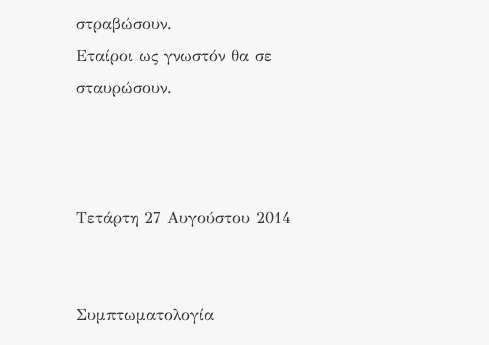στραβώσουν.
Εταίροι ως γνωστόν θα σε σταυρώσουν.



Τετάρτη 27 Αυγούστου 2014


Συμπτωματολογία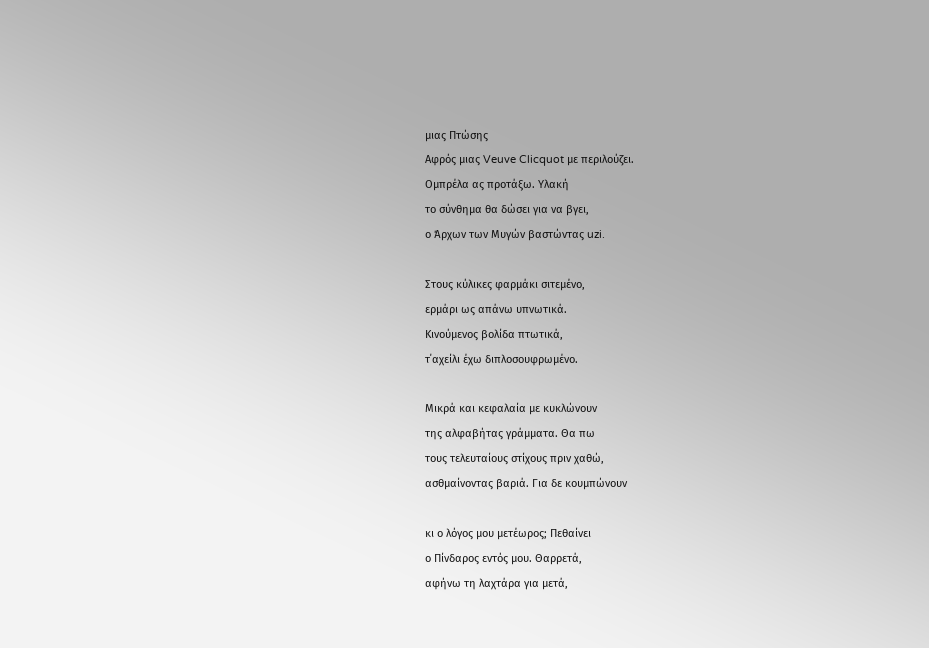μιας Πτώσης
Αφρός μιας Veuve Clicquot με περιλούζει.
Ομπρέλα ας προτάξω. Υλακή
το σύνθημα θα δώσει για να βγει,
ο Άρχων των Μυγών βαστώντας uzi.

Στους κύλικες φαρμάκι σιτεμένο,
ερμάρι ως απάνω υπνωτικά.
Κινούμενος βολίδα πτωτικά,
τ΄αχείλι έχω διπλοσουφρωμένο.

Μικρά και κεφαλαία με κυκλώνουν
της αλφαβήτας γράμματα. Θα πω
τους τελευταίους στίχους πριν χαθώ,
ασθμαίνοντας βαριά. Για δε κουμπώνουν

κι ο λόγος μου μετέωρος; Πεθαίνει
ο Πίνδαρος εντός μου. Θαρρετά,
αφήνω τη λαχτάρα για μετά,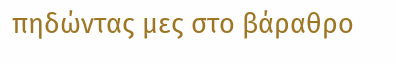πηδώντας μες στο βάραθρο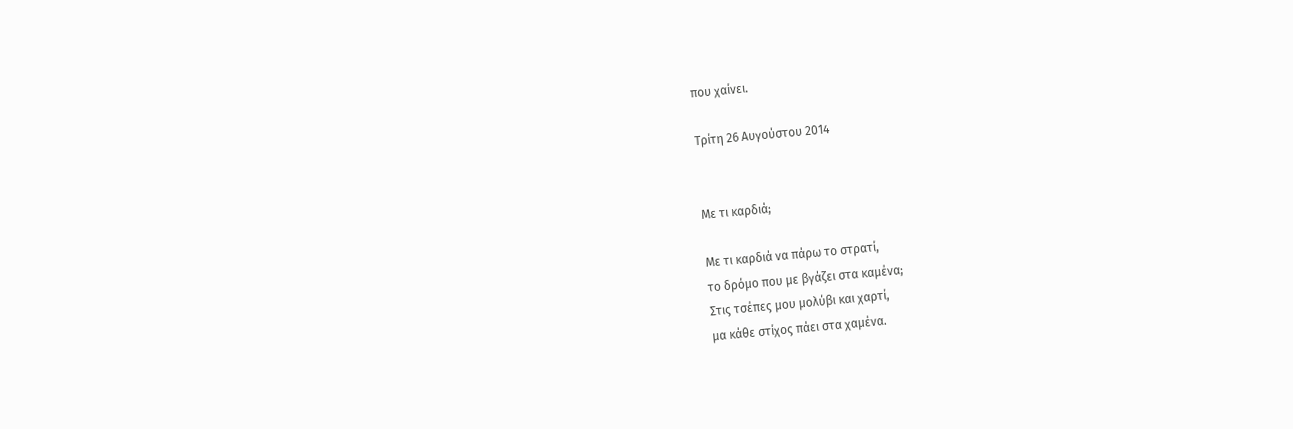που χαίνει.

Τρίτη 26 Αυγούστου 2014


Με τι καρδιά;

Με τι καρδιά να πάρω το στρατί,
το δρόμο που με βγάζει στα καμένα;
Στις τσέπες μου μολύβι και χαρτί,
μα κάθε στίχος πάει στα χαμένα.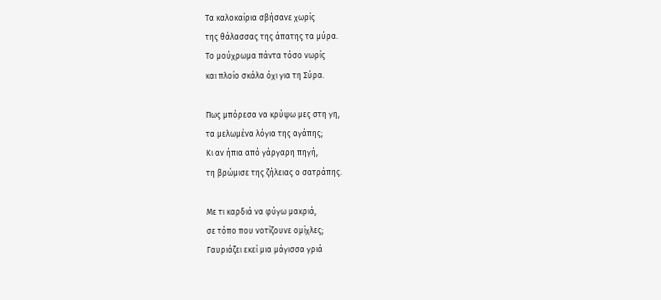Τα καλοκαίρια σβήσανε χωρίς
της θάλασσας της άπατης τα μύρα.
Το μούχρωμα πάντα τόσο νωρίς
και πλοίο σκάλα όχι για τη Σύρα.

Πως μπόρεσα να κρύψω μες στη γη,
τα μελωμένα λόγια της αγάπης;
Κι αν ήπια από γάργαρη πηγή,
τη βρώμισε της ζήλειας ο σατράπης.

Με τι καρδιά να φύγω μακριά,
σε τόπο που νοτίζουνε ομίχλες;
Γαυριάζει εκεί μια μάγισσα γριά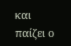και παίζει ο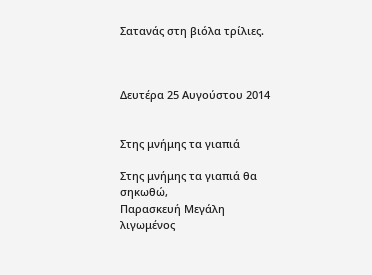Σατανάς στη βιόλα τρίλιες.



Δευτέρα 25 Αυγούστου 2014


Στης μνήμης τα γιαπιά

Στης μνήμης τα γιαπιά θα σηκωθώ,
Παρασκευή Μεγάλη λιγωμένος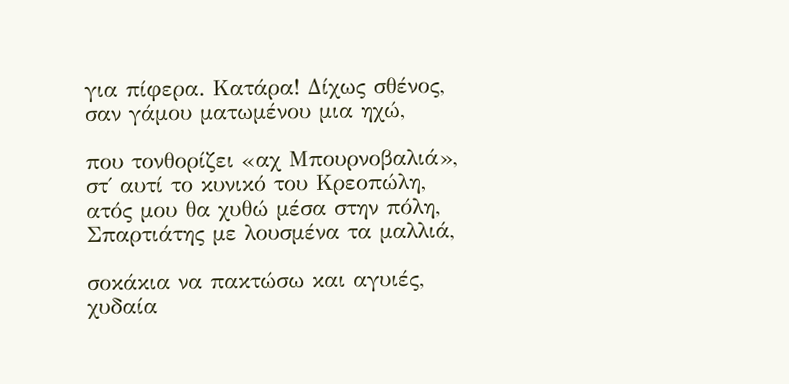για πίφερα. Κατάρα! Δίχως σθένος,
σαν γάμου ματωμένου μια ηχώ,

που τονθορίζει «αχ Μπουρνοβαλιά»,
στ΄ αυτί το κυνικό του Κρεοπώλη,
ατός μου θα χυθώ μέσα στην πόλη,
Σπαρτιάτης με λουσμένα τα μαλλιά,

σοκάκια να πακτώσω και αγυιές,
χυδαία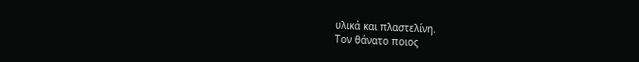υλικά και πλαστελίνη.
Τον θάνατο ποιος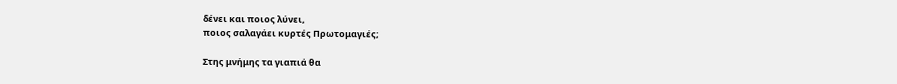δένει και ποιος λύνει,
ποιος σαλαγάει κυρτές Πρωτομαγιές;

Στης μνήμης τα γιαπιά θα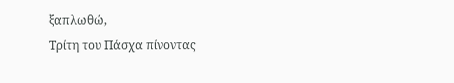ξαπλωθώ,
Τρίτη του Πάσχα πίνοντας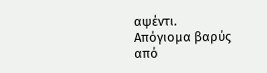αψέντι.
Απόγιομα βαρύς από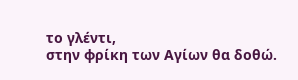το γλέντι,
στην φρίκη των Αγίων θα δοθώ.